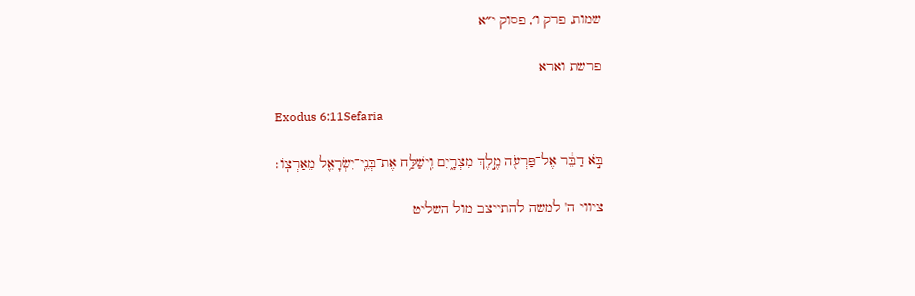שמות, פרק ו׳, פסוק י״א

פרשת וארא

Exodus 6:11Sefaria

בֹּ֣א דַבֵּ֔ר אֶל־פַּרְעֹ֖ה מֶ֣לֶךְ מִצְרָ֑יִם וִֽישַׁלַּ֥ח אֶת־בְּנֵֽי־יִשְׂרָאֵ֖ל מֵאַרְצֽוֹ׃

ציווי ה' למשה להתייצב מול השליט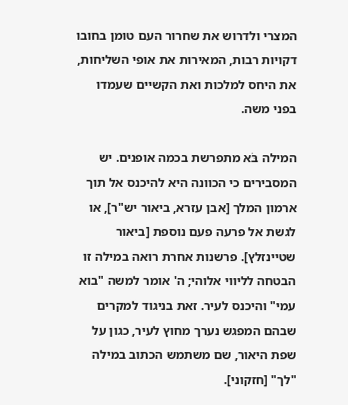המצרי ולדרוש את שחרור העם טומן בחובו דקויות רבות, המאירות את אופי השליחות, את היחס למלכות ואת הקשיים שעמדו בפני משה.

המילה בֹּא מתפרשת בכמה אופנים. יש המסבירים כי הכוונה היא להיכנס אל תוך ארמון המלך [אבן עזרא, ביאור יש"ר], או לגשת אל פרעה פעם נוספת [ביאור שטיינזלץ]. פרשנות אחרת רואה במילה זו הבטחה לליווי אלוהי; ה' אומר למשה "בוא עמי" והיכנס לעיר. זאת בניגוד למקרים שבהם המפגש נערך מחוץ לעיר, כגון על שפת היאור, שם משתמש הכתוב במילה "לך" [חזקוני].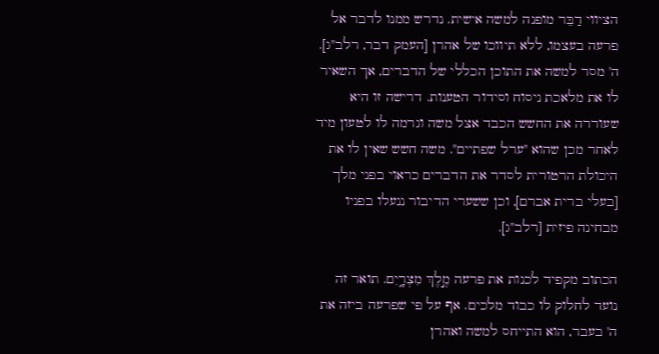הציווי דַבֵּר מופנה למשה אישית. נדרש ממנו לדבר אל פרעה בעצמו, ללא תיווכו של אהרן [העמק דבר, רלב"ג]. ה' מסר למשה את התוכן הכללי של הדברים, אך השאיר לו את מלאכת ניסוח וסידור הטענות. דרישה זו היא שעוררה את החשש הכבד אצל משה וגרמה לו לטעון מיד לאחר מכן שהוא "ערל שפתיים". משה חשש שאין לו את היכולת הרטורית לסדר את הדברים כראוי בפני מלך [בעלי ברית אברם], וכן ששערי הדיבור ננעלו בפניו מבחינה פיזית [רלב"ג].

הכתוב מקפיד לכנות את פרעה מֶ֣לֶךְ מִצְרָ֑יִם. תואר זה נועד לחלוק לו כבוד מלכים. אף על פי שפרעה ביזה את ה' בעבר, הוא התייחס למשה ואהרן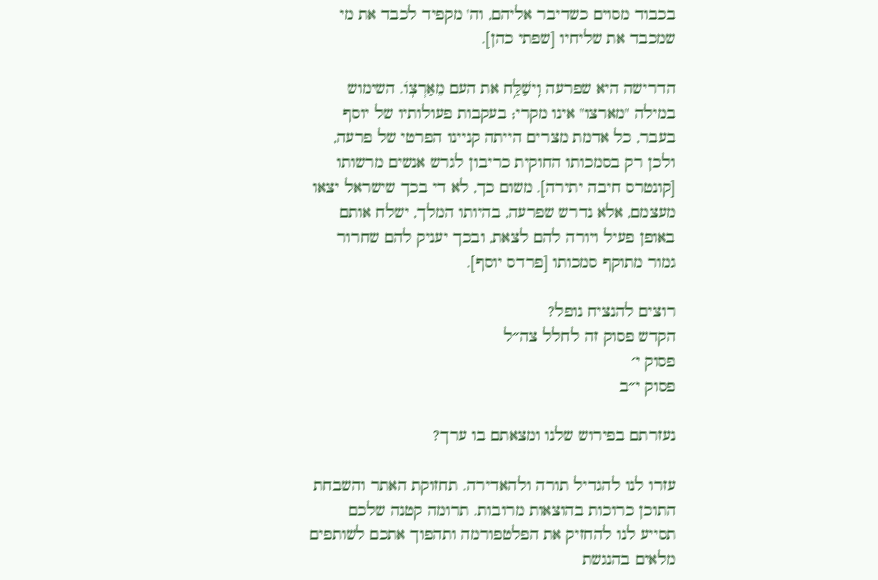בכבוד מסוים כשדיבר אליהם, וה' מקפיד לכבד את מי שמכבד את שליחיו [שפתי כהן].

הדרישה היא שפרעה וִֽישַׁלַּ֥ח את העם מֵאַרְצֽוֹ. השימוש במילה "מארצו" אינו מקרי; בעקבות פעולותיו של יוסף בעבר, כל אדמת מצרים הייתה קניינו הפרטי של פרעה, ולכן רק בסמכותו החוקית כריבון לגרש אנשים מרשותו [קונטרס חיבה יתירה]. משום כך, לא די בכך שישראל יצאו מעצמם, אלא נדרש שפרעה, בהיותו המלך, ישלח אותם באופן פעיל ויורה להם לצאת, ובכך יעניק להם שחרור גמור מתוקף סמכותו [פרדס יוסף].

רוצים להנציח נופל?
הקדש פסוק זה לחלל צה״ל
פסוק י׳
פסוק י״ב

נעזרתם בפירוש שלנו ומצאתם בו ערך?

עזרו לנו להגדיל תורה ולהאדירה. תחזוקת האתר והשבחת התוכן כרוכות בהוצאות מרובות. תרומה קטנה שלכם תסייע לנו להחזיק את הפלטפורמה ותהפוך אתכם לשותפים מלאים בהנגשת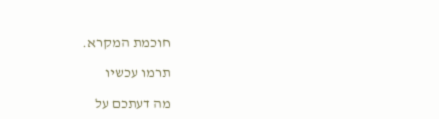חוכמת המקרא.

תרמו עכשיו

מה דעתכם על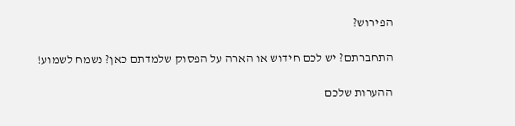הפירוש?

התחברתם? יש לכם חידוש או הארה על הפסוק שלמדתם כאן? נשמח לשמוע!

ההערות שלכם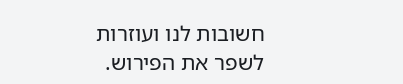חשובות לנו ועוזרות לשפר את הפירוש.